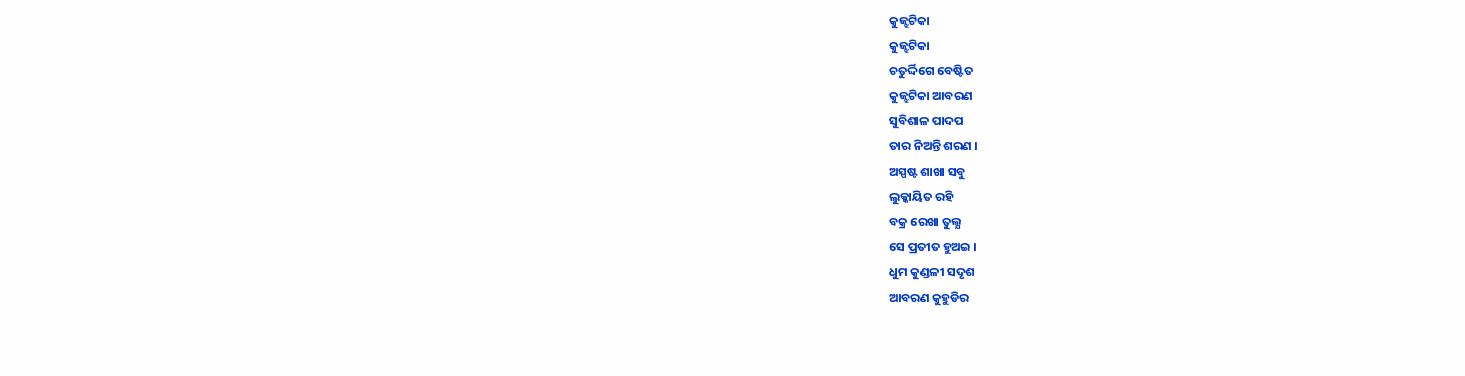କୁଜ୍ଝଟିକା
କୁଜ୍ଝଟିକା
ଚତୁର୍ଦ୍ଦିଗେ ବେଷ୍ଟିତ
କୁଜ୍ଝଟିକା ଆବରଣ
ସୁବିଶାଳ ପାଦପ
ତାର ନିଅନ୍ତି ଶରଣ ।
ଅସ୍ପଷ୍ଟ ଶାଖା ସବୁ
ଲୁକ୍କାୟିତ ରହି
ବକ୍ର ରେଖା ତୁଲ୍ଯ
ସେ ପ୍ରତୀତ ହୁଅଇ ।
ଧୁମ କୁଣ୍ଡଳୀ ସଦୃଶ
ଆବରଣ କୁହୁଡିର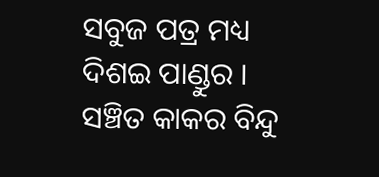ସବୁଜ ପତ୍ର ମଧ୍ୟ
ଦିଶଇ ପାଣ୍ଡୁର ।
ସଞ୍ଚିତ କାକର ବିନ୍ଦୁ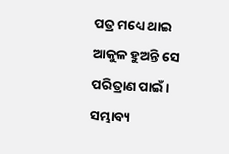ପତ୍ର ମଧ୍ୟେ ଥାଇ
ଆକୁଳ ହୁଅନ୍ତି ସେ
ପରିତ୍ରାଣ ପାଇଁ ।
ସମ୍ଭାବ୍ୟ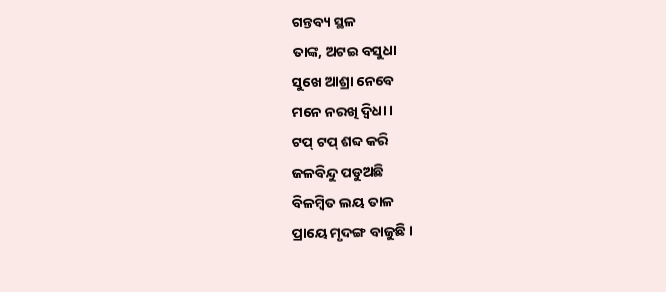ଗନ୍ତବ୍ୟ ସ୍ଥଳ
ତାଙ୍କ, ଅଟଇ ବସୁଧା
ସୁଖେ ଆଶ୍ରା ନେବେ
ମନେ ନରଖି ଦ୍ବିଧା ।
ଟପ୍ ଟପ୍ ଶବ୍ଦ କରି
ଜଳବିନ୍ଦୁ ପଡୁଅଛି
ବିଳମ୍ବିତ ଲୟ ତାଳ
ପ୍ରାୟେ ମୃଦଙ୍ଗ ବାଜୁଛି ।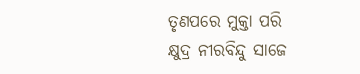ତୃଣପରେ ମୁକ୍ତା ପରି
କ୍ଷୁଦ୍ର ନୀରବିନ୍ଦୁ ସାଜେ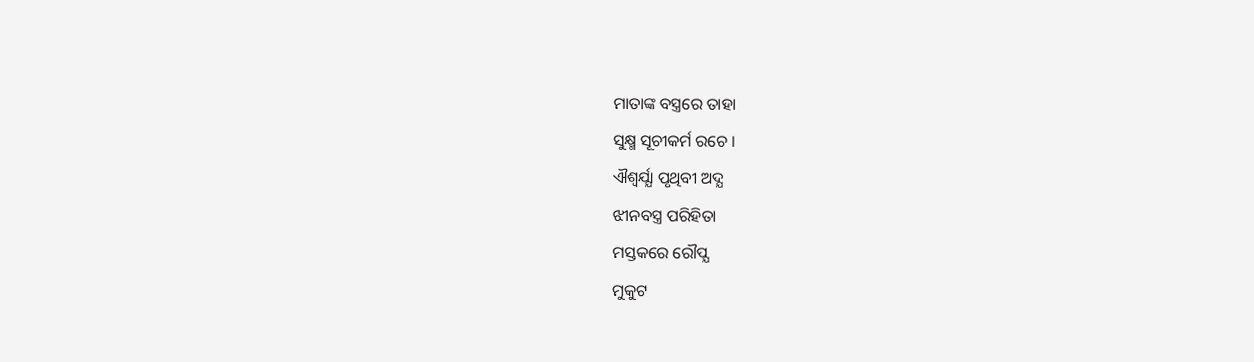ମାତାଙ୍କ ବସ୍ତ୍ରରେ ତାହା
ସୁକ୍ଷ୍ମ ସୂଚୀକର୍ମ ରଚେ ।
ଐଶ୍ବର୍ଯ୍ଯା ପୃଥିବୀ ଅଦ୍ଯ
ଝୀନବସ୍ତ୍ର ପରିହିତା
ମସ୍ତକରେ ରୌପ୍ଯ
ମୁକୁଟ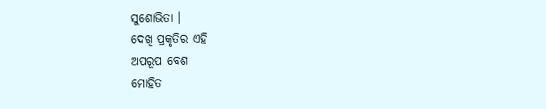ସୁଶୋଭିତା ।
ଦେଖି ପ୍ରକୃତିର ଏହି
ଅପରୂପ ବେଶ
ମୋହିତ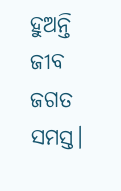ହୁଅନ୍ତି
ଜୀବ ଜଗତ ସମସ୍ତ।